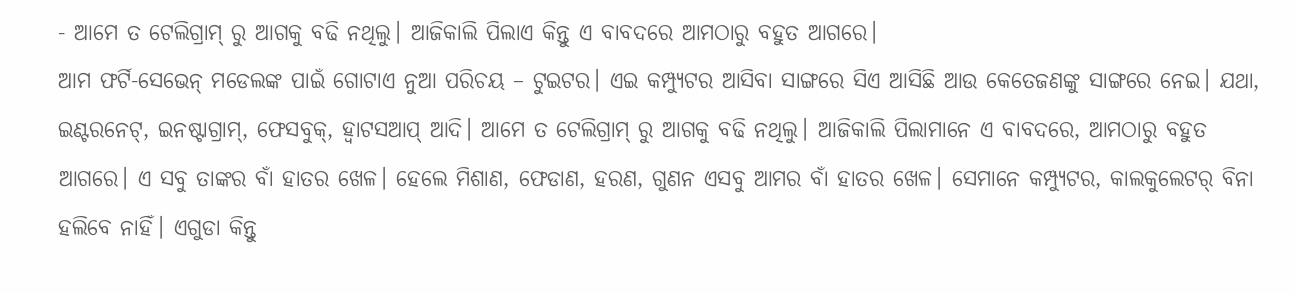- ଆମେ ତ ଟେଲିଗ୍ରାମ୍ ରୁ ଆଗକୁ ବଢି ନଥିଲୁ। ଆଜିକାଲି ପିଲାଏ କିନ୍ତୁ ଏ ବାବଦରେ ଆମଠାରୁ ବହୁତ ଆଗରେ।
ଆମ ଫର୍ଟି-ସେଭେନ୍ ମଡେଲଙ୍କ ପାଇଁ ଗୋଟାଏ ନୁଆ ପରିଚୟ – ଟୁଇଟର। ଏଇ କମ୍ପ୍ୟୁଟର ଆସିବା ସାଙ୍ଗରେ ସିଏ ଆସିଛି ଆଉ କେତେଜଣଙ୍କୁ ସାଙ୍ଗରେ ନେଇ। ଯଥା, ଇଣ୍ଟରନେଟ୍, ଇନଷ୍ଟାଗ୍ରାମ୍, ଫେସବୁକ୍, ହ୍ବାଟସଆପ୍ ଆଦି। ଆମେ ତ ଟେଲିଗ୍ରାମ୍ ରୁ ଆଗକୁ ବଢି ନଥିଲୁ। ଆଜିକାଲି ପିଲାମାନେ ଏ ବାବଦରେ, ଆମଠାରୁ ବହୁତ ଆଗରେ। ଏ ସବୁ ତାଙ୍କର ବାଁ ହାତର ଖେଳ। ହେଲେ ମିଶାଣ, ଫେଡାଣ, ହରଣ, ଗୁଣନ ଏସବୁ ଆମର ବାଁ ହାତର ଖେଳ। ସେମାନେ କମ୍ପ୍ୟୁଟର, କାଲକୁଲେଟର୍ ବିନା ହଲିବେ ନାହିଁ। ଏଗୁଡା କିନ୍ତୁ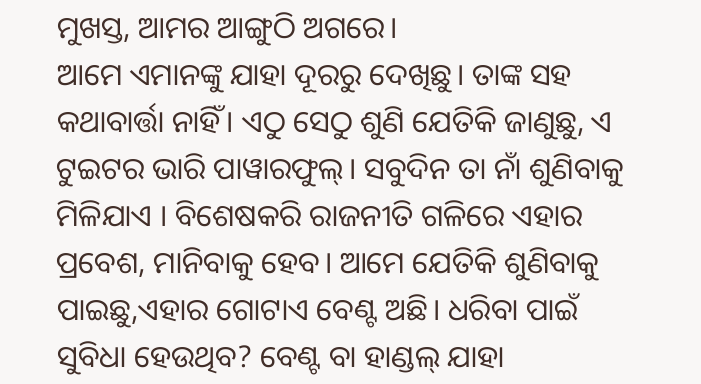ମୁଖସ୍ତ, ଆମର ଆଙ୍ଗୁଠି ଅଗରେ।
ଆମେ ଏମାନଙ୍କୁ ଯାହା ଦୂରରୁ ଦେଖିଛୁ। ତାଙ୍କ ସହ କଥାବାର୍ତ୍ତା ନାହିଁ। ଏଠୁ ସେଠୁ ଶୁଣି ଯେତିକି ଜାଣୁଛୁ, ଏ ଟୁଇଟର ଭାରି ପାୱାରଫୁଲ୍। ସବୁଦିନ ତା ନାଁ ଶୁଣିବାକୁ ମିଳିଯାଏ । ବିଶେଷକରି ରାଜନୀତି ଗଳିରେ ଏହାର ପ୍ରବେଶ, ମାନିବାକୁ ହେବ। ଆମେ ଯେତିକି ଶୁଣିବାକୁ ପାଇଛୁ,ଏହାର ଗୋଟାଏ ବେଣ୍ଟ ଅଛି। ଧରିବା ପାଇଁ ସୁବିଧା ହେଉଥିବ? ବେଣ୍ଟ ବା ହାଣ୍ଡଲ୍ ଯାହା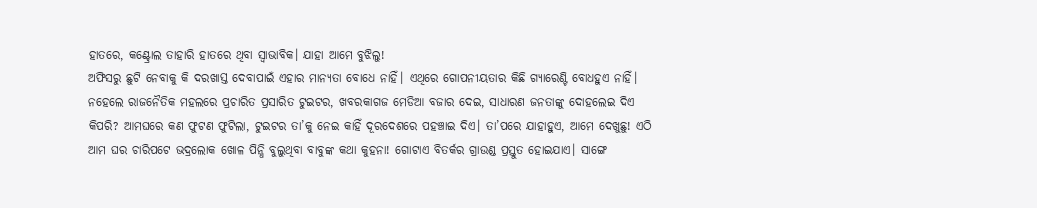ହାତରେ, କଣ୍ଟ୍ରୋଲ ତାହାରି ହାତରେ ଥିବା ସ୍ବାଭାବିକ। ଯାହା ଆମେ ବୁଝିଲୁ!
ଅଫିସରୁ ଛୁଟି ନେବାକୁ କି ଦରଖାସ୍ତ ଦେବାପାଇଁ ଏହାର ମାନ୍ୟତା ବୋଧେ ନାହିଁ। ଏଥିରେ ଗୋପନୀୟତାର କିଛି ଗ୍ୟାରେଣ୍ଟି ବୋଧହୁଏ ନାହିଁ। ନହେଲେ ରାଜନୈତିକ ମହଲରେ ପ୍ରଚାରିତ ପ୍ରସାରିତ ଟୁଇଟର, ଖବରକାଗଜ ମେଡିଆ ବଜାର ଦେଇ, ସାଧାରଣ ଜନତାଙ୍କୁ ଦୋହଲେଇ ଦିଏ କିପରି? ଆମଘରେ କଣ ଫୁଟଣ ଫୁଟିଲା, ଟୁଇଟର ତା’କୁ ନେଇ କାହିଁ ଦୂରଦେଶରେ ପହଞ୍ଚାଇ ଦିଏ। ତା’ପରେ ଯାହାହୁଏ, ଆମେ ଦେଖୁଛୁ! ଏଠି ଆମ ଘର ଚାରିପଟେ ଭଦ୍ରଲୋକ ଖୋଳ ପିନ୍ଧି ବୁଲୁଥିବା ବାବୁଙ୍କ କଥା କୁହନା! ଗୋଟାଏ ବିତର୍କର ଗ୍ରାଉଣ୍ଡ ପ୍ରସ୍ତୁତ ହୋଇଯାଏ। ସାଙ୍ଗେ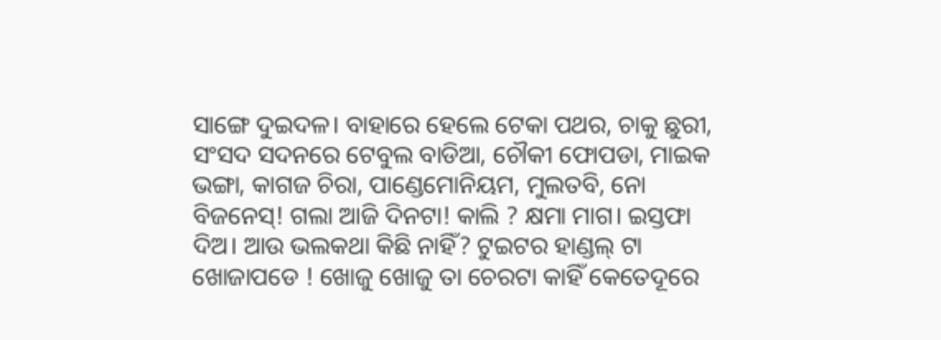ସାଙ୍ଗେ ଦୁଇଦଳ। ବାହାରେ ହେଲେ ଟେକା ପଥର, ଚାକୁ ଛୁରୀ, ସଂସଦ ସଦନରେ ଟେବୁଲ ବାଡିଆ, ଚୌକୀ ଫୋପଡା, ମାଇକ ଭଙ୍ଗା, କାଗଜ ଚିରା, ପାଣ୍ଡେମୋନିୟମ, ମୁଲତବି, ନୋ ବିଜନେସ୍! ଗଲା ଆଜି ଦିନଟା! କାଲି ? କ୍ଷମା ମାଗ। ଇସ୍ତଫା ଦିଅ। ଆଉ ଭଲକଥା କିଛି ନାହିଁ? ଟୁଇଟର ହାଣ୍ଡଲ୍ ଟା ଖୋଜାପଡେ ! ଖୋଜୁ ଖୋଜୁ ତା ଚେରଟା କାହିଁ କେତେଦୂରେ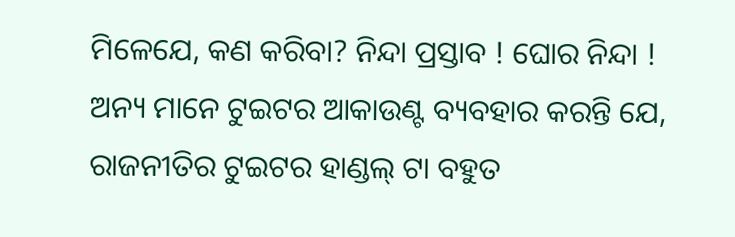ମିଳେଯେ, କଣ କରିବା? ନିନ୍ଦା ପ୍ରସ୍ତାବ ! ଘୋର ନିନ୍ଦା !
ଅନ୍ୟ ମାନେ ଟୁଇଟର ଆକାଉଣ୍ଟ ବ୍ୟବହାର କରନ୍ତି ଯେ, ରାଜନୀତିର ଟୁଇଟର ହାଣ୍ଡଲ୍ ଟା ବହୁତ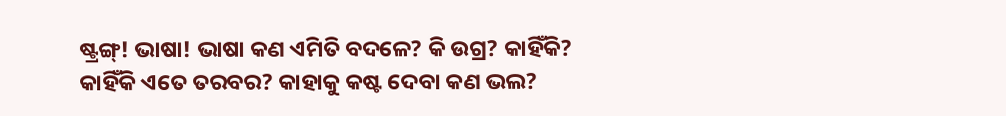ଷ୍ଟ୍ରଙ୍ଗ୍! ଭାଷା! ଭାଷା କଣ ଏମିତି ବଦଳେ? କି ଉଗ୍ର? କାହିଁକି? କାହିଁକି ଏତେ ତରବର? କାହାକୁ କଷ୍ଟ ଦେବା କଣ ଭଲ?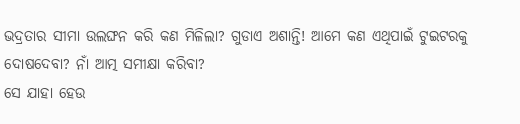ଭଦ୍ରତାର ସୀମା ଉଲଙ୍ଘନ କରି କଣ ମିଳିଲା? ଗୁଡାଏ ଅଶାନ୍ତି! ଆମେ କଣ ଏଥିପାଇଁ ଟୁଇଟରକୁ ଦୋଷଦେବା? ନାଁ ଆତ୍ମ ସମୀକ୍ଷା କରିବା?
ସେ ଯାହା ହେଉ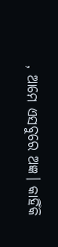, ଆମେ ଏସବୁରେ ଅଜ୍ଞ। କାହିଁକି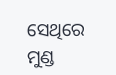ସେଥିରେ ମୁଣ୍ଡ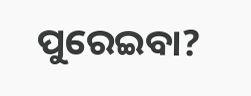ପୁରେଇବା?